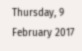Thursday, 9 February 2017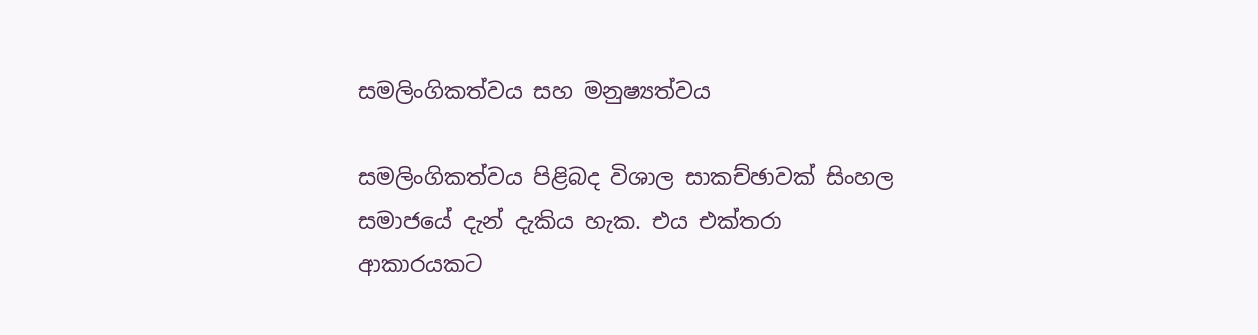සමලිංගිකත්වය සහ මනුෂ්‍යත්වය

සමලිංගිකත්වය පිළිබද විශාල සාකච්ඡාවක් සිංහල සමාජයේ දැන් දැකිය හැක. එය එක්තරා ආකාරයකට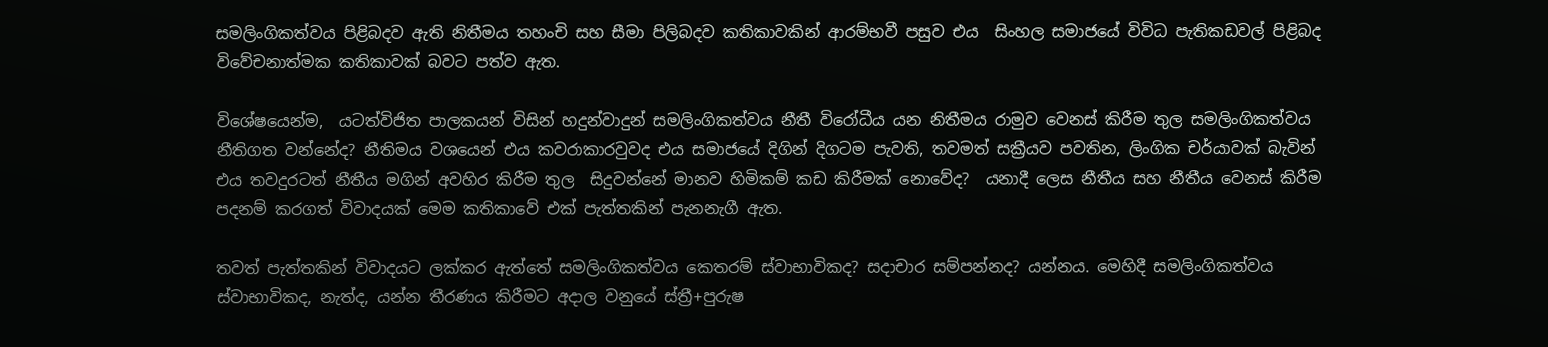සමලිංගිකත්වය පිළිබදව ඇති නිතීමය තහංචි සහ සීමා පිලිබදව කතිකාවකින් ආරම්භවී පසුව එය  සිංහල සමාජයේ විවිධ පැතිකඩවල් පිළිබද විවේචනාත්මක කතිකාවක් බවට පත්ව ඇත.

විශේෂයෙන්ම,  යටත්විජිත පාලකයන් විසින් හදුන්වාදුන් සමලිංගිකත්වය නීතී විරෝධීය යන නිතීමය රාමුව වෙනස් කිරීම තුල සමලිංගිකත්වය නීතිගත වන්නේද? නීතිමය වශයෙන් එය කවරාකාරවුවද එය සමාජයේ දිගින් දිගටම පැවති, තවමත් සක්‍රීයව පවතින, ලිංගික චර්යාවක් බැවින් එය තවදුරටත් නීතීය මගින් අවහිර කිරීම තුල  සිදුවන්නේ මානව හිමිකම් කඩ කිරීමක් නොවේද?  යනාදී ලෙස නීතීය සහ නීතීය වෙනස් කිරීම පදනම් කරගත් විවාදයක් මෙම කතිකාවේ එක් පැත්තකින් පැනනැගී ඇත.

තවත් පැත්තකින් විවාදයට ලක්කර ඇත්තේ සමලිංගිකත්වය කෙතරම් ස්වාභාවිකද? සදාචාර සම්පන්නද? යන්නය. මෙහිදී සමලිංගිකත්වය ස්වාභාවිකද, නැත්ද, යන්න තීරණය කිරීමට අදාල වනුයේ ස්ත්‍රී+පුරුෂ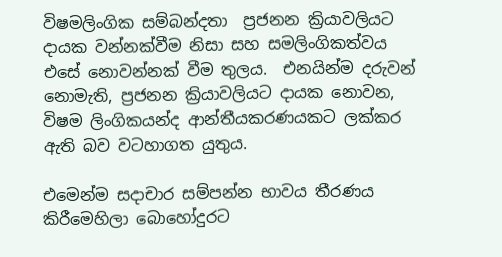විෂමලිංගික සම්බන්දතා  ප්‍රජනන ක්‍රියාවලියට දායක වන්නක්වීම නිසා සහ සමලිංගිකත්වය එසේ නොවන්නක් වීම තුලය.  එනයින්ම දරුවන් නොමැති, ප්‍රජනන ක්‍රියාවලියට දායක නොවන, විෂම ලිංගිකයන්ද ආන්තීයකරණයකට ලක්කර ඇති බව වටහාගත යුතුය.

එමෙන්ම සදාචාර සම්පන්න භාවය තීරණය කිරීමෙහිලා බොහෝදුරට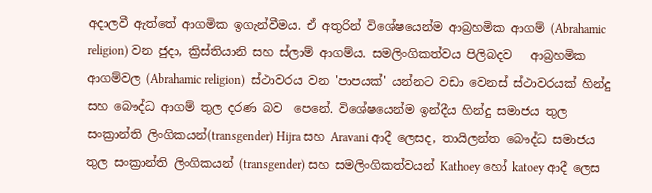අදාලවී ඇත්තේ ආගමික ඉගැන්වීමය. ඒ අතුරින් විශේෂයෙන්ම ආබ්‍රහමික ආගම් (Abrahamic religion) වන ජුදා, ක්‍රිස්තියානි සහ ස්ලාම් ආගම්ය. සමලිංගිකත්වය පිලිබදව   ආබ්‍රහමික ආගම්වල (Abrahamic religion)  ස්ථාවරය වන 'පාපයක්' යන්නට වඩා වෙනස් ස්ථාවරයක් හින්දු සහ බෞද්ධ ආගම් තුල දරණ බව  පෙනේ. විශේෂයෙන්ම ඉන්දීය හින්දු සමාජය තුල සංක්‍රාන්ති ලිංගිකයන්(transgender) Hijra සහ Aravani ආදී ලෙසද, තායිලන්ත බෞද්ධ සමාජය තුල සංක්‍රාන්ති ලිංගිකයන් (transgender) සහ සමලිංගිකත්වයන් Kathoey හෝ katoey ආදී ලෙස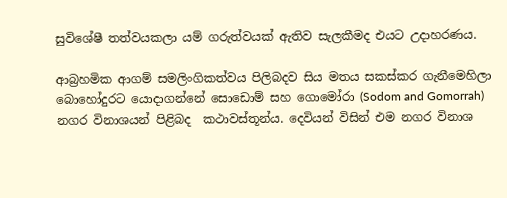සුවිශේෂී තත්වයකලා යම් ගරුත්වයක් ඇතිව සැලකීමද එයට උදාහරණය.

ආබ්‍රහමික ආගම් සමලිංගිකත්වය පිලිබදව සිය මතය සකස්කර ගැනීමෙහිලා බොහෝදුරට යොදාගන්නේ සොඩොම් සහ ගොමෝරා (Sodom and Gomorrah) නගර විනාශයන් පිළිබද  කථාවස්තූන්ය. දෙවියන් විසින් එම නගර විනාශ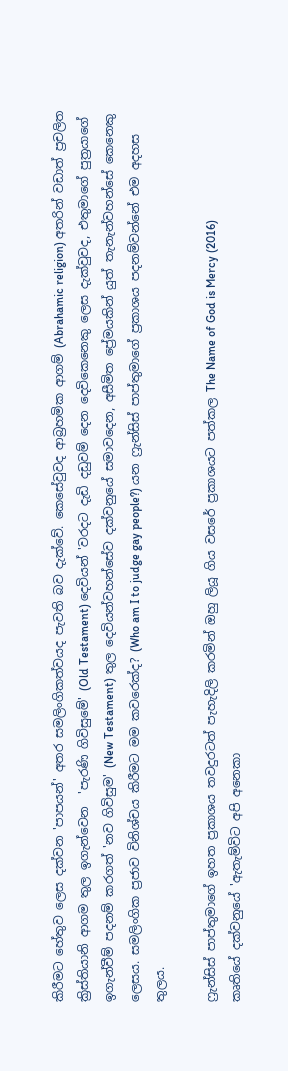කිරීමට හේතුව ලෙස දක්වන 'පාපයන්' අතර සමලිංගිකත්වයද පැවති බව දැක්වේ. කෙසේවුවද ආබ්‍රහමික ආගම් (Abrahamic religion) අතරින් වඩාත් ප්‍රචලිත ක්‍රිස්තියානි ආගම තුල ඉගැන්වෙන  'පැරණි ගිවිසුමේ' (Old Testament) දෙවියන් 'වරදට දැඩි දඩුවම් දෙන දෙවිකෙනෙකු ලෙස දැක්වුවද, එතුමාගේ පුත්‍රයාගේ ඉගැන්වීම් පදනම් කරගත් 'නව ගිවිසුම' (New Testament) තුල දෙවියන්වහන්සේව දක්වනුයේ සමාවදෙන, අසීමිත ප්‍රේමයකින් යුත් තැනැන්වහන්සේ කෙනෙකු ලෙසය. සමලිංගික ප්‍රජාව විනිශ්චය කිරීමට මම කවරෙක්ද? (Who am I to judge gay people?) යන ෆ්‍රැන්සිස් පාප්තුමාගේ ප්‍රකාශය පදනම්වන්නේ එම අදහස තුලය.

ෆ්‍රැන්සිස් පාප්තුමාගේ ඉහත ප්‍රකාශය තවදුරටත් පැහැදිලි කරමින් ඔහු ලියූ ගිය වසරේ ප්‍රකාශයට පත්කල The Name of God is Mercy (2016)
කෘතියේ දක්වනුයේ 'ඇතැම්විට අපි අනෙකා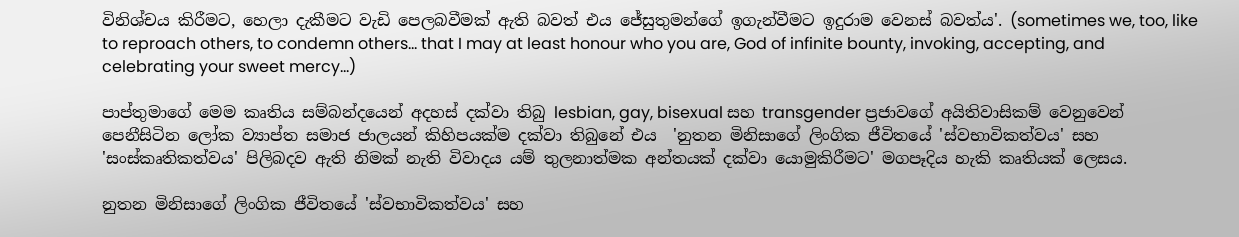විනිශ්චය කිරීමට, හෙලා දැකීමට වැඩි පෙලබවීමක් ඇති බවත් එය ජේසුතුමන්ගේ ඉගැන්වීමට ඉදුරාම වෙනස් බවත්ය'. (sometimes we, too, like to reproach others, to condemn others... that I may at least honour who you are, God of infinite bounty, invoking, accepting, and celebrating your sweet mercy...)

පාප්තුමාගේ මෙම කෘතිය සම්බන්දයෙන් අදහස් දක්වා තිබු lesbian, gay, bisexual සහ transgender ප්‍රජාවගේ අයිතිවාසිකම් වෙනුවෙන් පෙනීසිටින ලෝක ව්‍යාප්ත සමාජ ජාලයන් කිහිපයක්ම දක්වා තිබුනේ එය  'නුතන මිනිසාගේ ලිංගික ජීවිතයේ 'ස්වභාවිකත්වය' සහ 'සංස්කෘතිකත්වය' පිලිබදව ඇති නිමක් නැති විවාදය යම් තුලනාත්මක අන්තයක් දක්වා යොමුකිරීමට' මගපෑදිය හැකි කෘතියක් ලෙසය.

නුතන මිනිසාගේ ලිංගික ජීවිතයේ 'ස්වභාවිකත්වය' සහ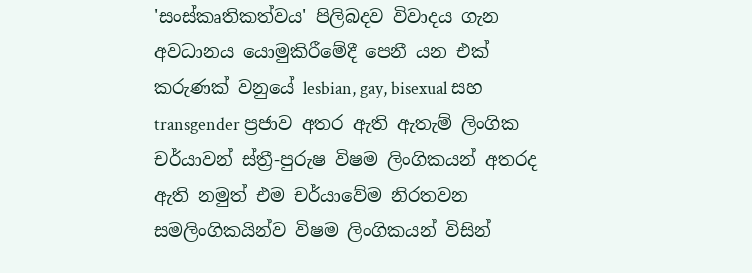'සංස්කෘතිකත්වය' පිලිබදව විවාදය ගැන අවධානය යොමුකිරීමේදී පෙනී යන එක් කරුණක් වනුයේ lesbian, gay, bisexual සහ transgender ප්‍රජාව අතර ඇති ඇතැම් ලිංගික චර්යාවන් ස්ත්‍රී-පුරුෂ විෂම ලිංගිකයන් අතරද ඇති නමුත් එම චර්යාවේම නිරතවන සමලිංගිකයින්ව විෂම ලිංගිකයන් විසින්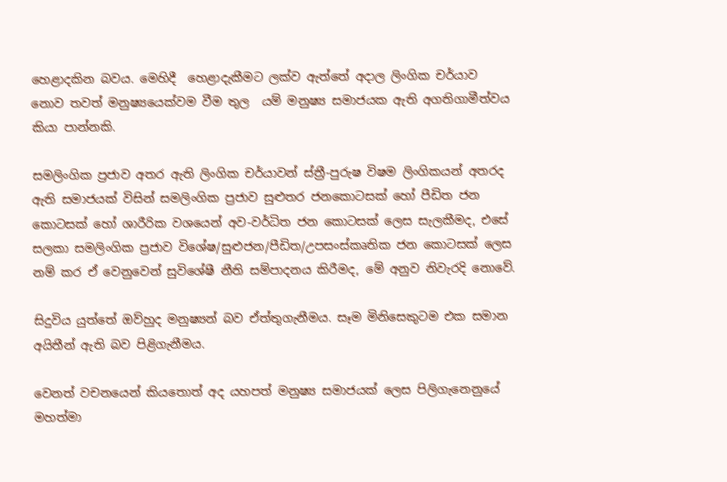හෙළාදකින බවය. මෙහිදී  හෙළාදැකීමට ලක්ව ඇත්තේ අදාල ලිංගික චර්යාව නොව තවත් මනුෂ්‍යයෙක්වම වීම තුල  යම් මනුෂ්‍ය සමාජයක ඇති අගතිගාමීත්වය  කියා පාන්නකි.

සමලිංගික ප්‍රජාව අතර ඇති ලිංගික චර්යාවන් ස්ත්‍රී-පුරුෂ විෂම ලිංගිකයන් අතරද ඇති සමාජයක් විසින් සමලිංගික ප්‍රජාව සුළුතර ජනකොටසක් හෝ පීඩිත ජන කොටසක් හෝ ශාරීරික වශයෙන් අව-වර්ධිත ජන කොටසක් ලෙස සැලකීමද, එසේ සලකා සමලිංගික ප්‍රජාව විශේෂ/සුළුජන/පීඩිත/උපසංස්කෘතික ජන කොටසක් ලෙස නම් කර ඒ වෙනුවෙන් සුවිශේෂී නීති සම්පාදනය කිරීමද, මේ අනුව නිවැරදි නොවේ.

සිදුවිය යුත්තේ ඔව්හුද මනුෂ්‍යන් බව ඒත්තුගැනීමය. සෑම මිනිසෙකුටම එක සමාන අයිතීන් ඇති බව පිළිගැනීමය.

වෙනත් වචනයෙන් කියතොත් අද යහපත් මනුෂ්‍ය සමාජයක් ලෙස පිලිගැනෙනුයේ මහත්මා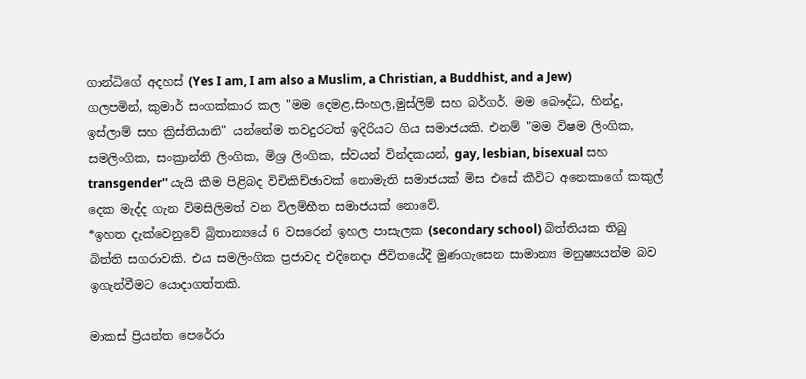ගාන්ධිගේ අදහස් (Yes I am, I am also a Muslim, a Christian, a Buddhist, and a Jew) ගලපමින්, කුමාර් සංගක්කාර කල "මම දෙමළ,සිංහල,මුස්ලිම් සහ බර්ගර්. මම බෞද්ධ, හින්දු, ඉස්ලාම් සහ ක්‍රිස්තියානි" යන්නේම තවදුරටත් ඉදිරියට ගිය සමාජයකි. එනම් "මම විෂම ලිංගික, සමලිංගික, සංක්‍රාන්ති ලිංගික, මිශ්‍ර ලිංගික, ස්වයන් වින්දකයන්, gay, lesbian, bisexual සහ transgender'' යැයි කීම පිළිබද විචිකිච්ඡාවක් නොමැති සමාජයක් මිස එසේ කීවිට අනෙකාගේ කකුල් දෙක මැද්ද ගැන විමසිලිමත් වන විලම්භීත සමාජයක් නොවේ.
*ඉහත දැක්වෙනුවේ බ්‍රිතාන්‍යයේ 6 වසරෙන් ඉහල පාසැලක (secondary school) බිත්තියක තිබු බිත්ති සගරාවකි. එය සමලිංගික ප්‍රජාවද එදිනෙදා ජීවිතයේදී මුණගැසෙන සාමාන්‍ය මනුෂ්‍යයන්ම බව ඉගැන්වීමට යොදාගත්තකි.

මාකස් ප්‍රියන්ත පෙරේරා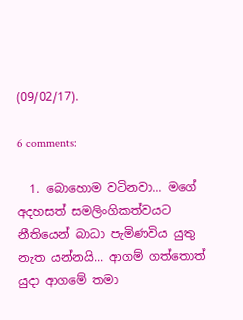(09/02/17).

6 comments:

  1. බොහොම වටිනවා... මගේ අදහසත් සමලිංගිකත්වයට නීතියෙන් බාධා පැමිණවිය යුතු නැත යන්නයි... ආගම් ගත්තොත් යුදා ආගමේ තමා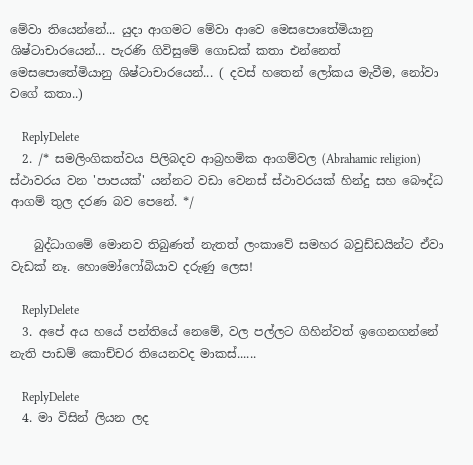මේවා තියෙන්නේ... යුදා ආගමට මේවා ආවෙ මෙසපොතේමියානු ශිෂ්ටාචාරයෙන්... පැරණි ගිවිසුමේ ගොඩක් කතා එන්නෙත් මෙසපොතේමියානු ශිෂ්ටාචාරයෙන්... ( දවස් හතෙන් ලෝකය මැවීම, නෝවා වගේ කතා..)

    ReplyDelete
  2. /* සමලිංගිකත්වය පිලිබදව ආබ්‍රහමික ආගම්වල (Abrahamic religion) ස්ථාවරය වන 'පාපයක්' යන්නට වඩා වෙනස් ස්ථාවරයක් හින්දු සහ බෞද්ධ ආගම් තුල දරණ බව පෙනේ. */

    බුද්ධාගමේ මොනව තිබුණත් නැතත් ලංකාවේ සමහර බවුඩ්ඩයින්ට ඒවා වැඩක් නෑ. හොමෝෆෝබියාව දරුණු ලෙස!

    ReplyDelete
  3. අපේ අය හයේ පන්තියේ නෙමේ, වල පල්ලට ගිහින්වත් ඉගෙනගන්නේ නැති පාඩම් කොච්චර තියෙනවද මාකස්......

    ReplyDelete
  4. මා විසින් ලියන ලද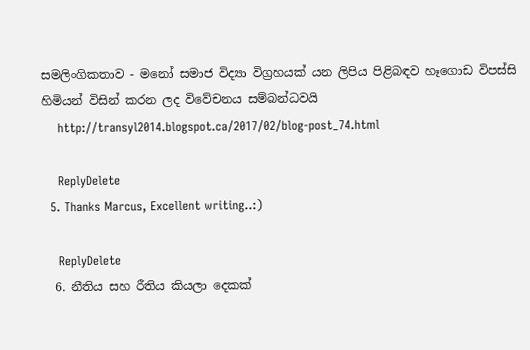සමලිංගිකතාව - මනෝ සමාජ විද්‍යා විග්‍රහයක් යන ලිපිය පිළිබඳව හෑගොඩ විපස්‌සි හිමියන් විසින් කරන ලද විවේචනය සම්බන්ධවයි
    http://transyl2014.blogspot.ca/2017/02/blog-post_74.html

    ReplyDelete
  5. Thanks Marcus, Excellent writing..:)

    ReplyDelete
  6. නීතිය සහ රීතිය කියලා දෙකක්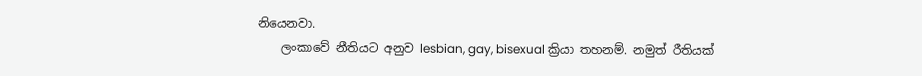නියෙනවා.
    ලංකාවේ නීතියට අනුව lesbian, gay, bisexual ක්‍රියා තහනම්. නමුත් රීතියක්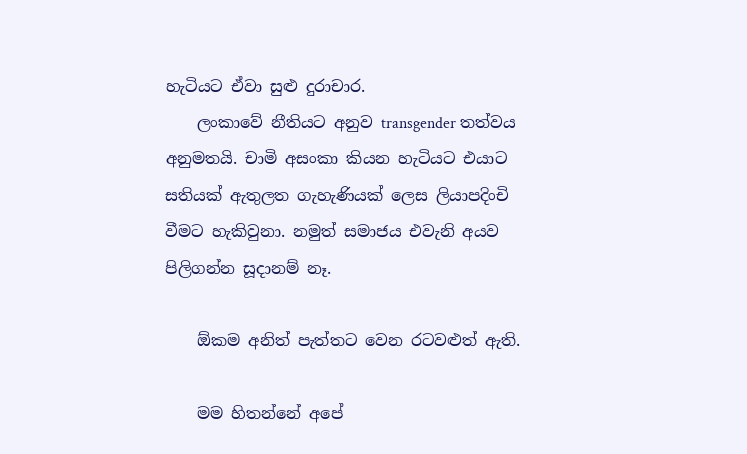හැටියට ඒවා සුළු දුරාචාර.
    ලංකාවේ නීතියට අනුව transgender තත්වය අනුමතයි. චාමි අසංකා කියන හැටියට එයාට සතියක් ඇතුලත ගැහැණියක් ලෙස ලියාපදිංචි වීමට හැකිවුනා. නමුත් සමාජය එවැනි අයව පිලිගන්න සූදානම් නෑ.

    ඕකම අනිත් පැත්තට වෙන රටවළුත් ඇති.

    මම හිතන්නේ අපේ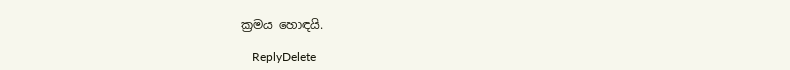ක්‍රමය හොඳයි.

    ReplyDelete